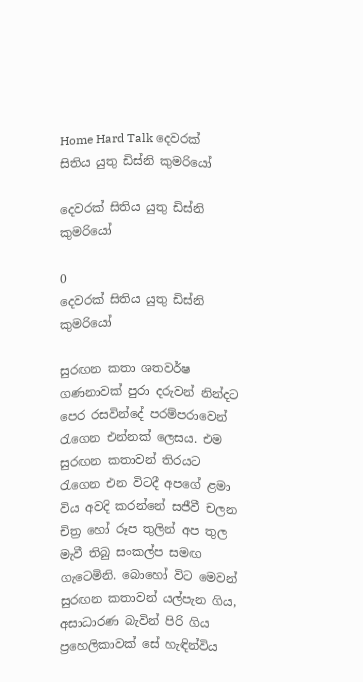Home Hard Talk දෙවරක් සිතිය යුතු ඩිස්නි කුමරියෝ

දෙවරක් සිතිය යුතු ඩිස්නි කුමරියෝ

0
දෙවරක් සිතිය යුතු ඩිස්නි කුමරියෝ

සුරඟන කතා ශතවර්ෂ ගණනාවක් පුරා දරුවන් නින්දට පෙර රසවින්දේ පරම්පරාවෙන් රැගෙන එන්නක් ලෙසය. එම සුරඟන කතාවන් තිරයට රැගෙන එන විටදී අපගේ ළමා විය අවදි කරන්නේ සජීවී චලන චිත්‍ර හෝ රූප තුලින් අප තුල මැවී තිබු සංකල්ප සමඟ ගැටෙමිනි. බොහෝ විට මෙවන් සුරඟන කතාවන් යල්පැන ගිය, අසාධාරණ බැවින් පිරි ගිය ප්‍රහෙලිකාවක් සේ හැඳින්විය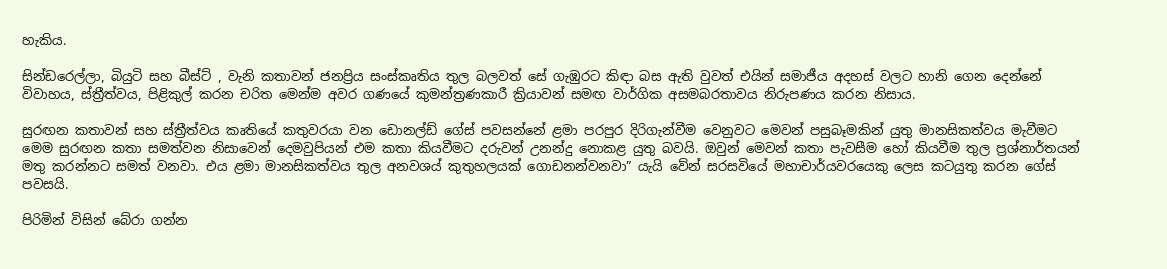හැකිය.

සින්ඩරෙල්ලා, බියුටි සහ බීස්ට් , වැනි කතාවන් ජනප්‍රිය සංස්කෘතිය තුල බලවත් සේ ගැඹුරට කිඳා බස ඇති වුවත් එයින් සමාජීය අදහස් වලට හානි ගෙන දෙන්නේ විවාහය, ස්ත්‍රීත්වය, පිළිකුල් කරන චරිත මෙන්ම අවර ගණයේ කුමන්ත්‍රණකාරී ක්‍රියාවන් සමඟ වාර්ගික අසමබරතාවය නිරුපණය කරන නිසාය.

සුරඟන කතාවන් සහ ස්ත්‍රීත්වය කෘතියේ කතුවරයා වන ඩොනල්ඩ් ගේස් පවසන්නේ ළමා පරපුර දිරිගැන්වීම වෙනුවට මෙවන් පසුබෑමකින් යුතු මානසිකත්වය මැවීමට මෙම සුරඟන කතා සමත්වන නිසාවෙන් දෙමවුපියන් එම කතා කියවීමට දරුවන් උනන්දු නොකළ යුතු බවයි. ඔවුන් මෙවන් කතා පැවසීම හෝ කියවීම තුල ප්‍රශ්නාර්තයන් මතු කරන්නට සමත් වනවා. එය ළමා මානසිකත්වය තුල අනවශය් කුතුහලයක් ගොඩනන්වනවා” යැයි වේන් සරසවියේ මහාචාර්යවරයෙකු ලෙස කටයුතු කරන ගේස් පවසයි.

පිරිමින් විසින් බේරා ගන්න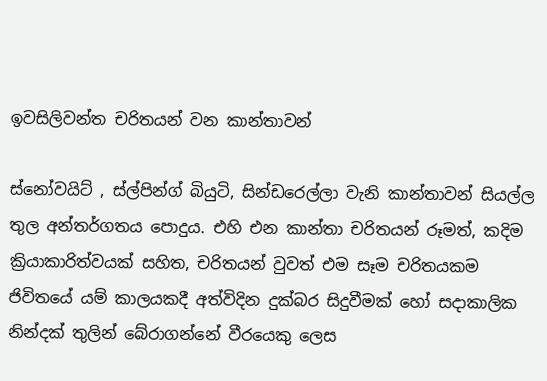ඉවසිලිවන්ත චරිතයන් වන කාන්තාවන්

ස්නෝවයිට් , ස්ල්පින්ග් බියුටි, සින්ඩරෙල්ලා වැනි කාන්තාවන් සියල්ල තුල අන්තර්ගතය පොදුය. එහි එන කාන්තා චරිතයන් රූමත්, කදිම ක්‍රියාකාරිත්වයක් සහිත, චරිතයන් වුවත් එම සෑම චරිතයකම ජිවිතයේ යම් කාලයකදී අත්විදින දුක්බර සිදුවීමක් හෝ සදාකාලික නින්දක් තුලින් බේරාගන්නේ වීරයෙකු ලෙස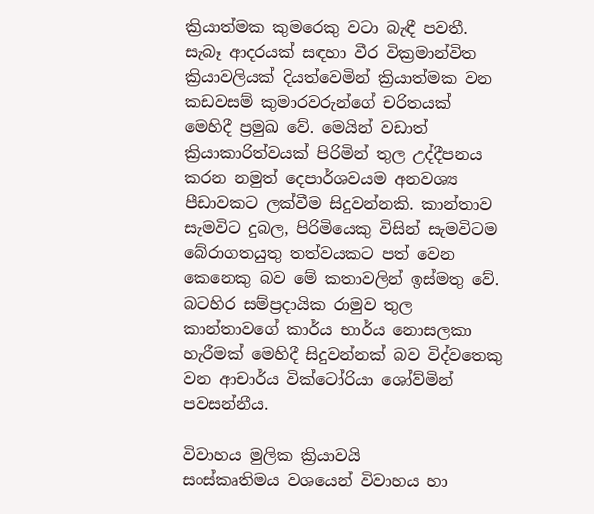ක්‍රියාත්මක කුමරෙකු වටා බැඳී පවතී. සැබෑ ආදරයක් සඳහා වීර වික්‍රමාන්විත ක්‍රියාවලියක් දියත්වෙමින් ක්‍රියාත්මක වන කඩවසම් කුමාරවරුන්ගේ චරිතයක් මෙහිදී ප්‍රමුඛ වේ. මෙයින් වඩාත් ක්‍රියාකාරිත්වයක් පිරිමින් තුල උද්දීපනය කරන නමුත් දෙපාර්ශවයම අනවශ්‍ය පීඩාවකට ලක්වීම සිදුවන්නකි. කාන්තාව සැමවිට දුබල, පිරිමියෙකු විසින් සැමවිටම බේරාගතයුතු තත්වයකට පත් වෙන කෙනෙකු බව මේ කතාවලින් ඉස්මතු වේ. බටහිර සම්ප්‍රදායික රාමුව තුල කාන්තාවගේ කාර්ය භාර්ය නොසලකා හැරීමක් මෙහිදී සිදුවන්නක් බව විද්වතෙකු වන ආචාර්ය වික්ටෝරියා ශෝව්මින් පවසන්නීය.

විවාහය මුලික ක්‍රියාවයි
සංස්කෘතිමය වශයෙන් විවාහය හා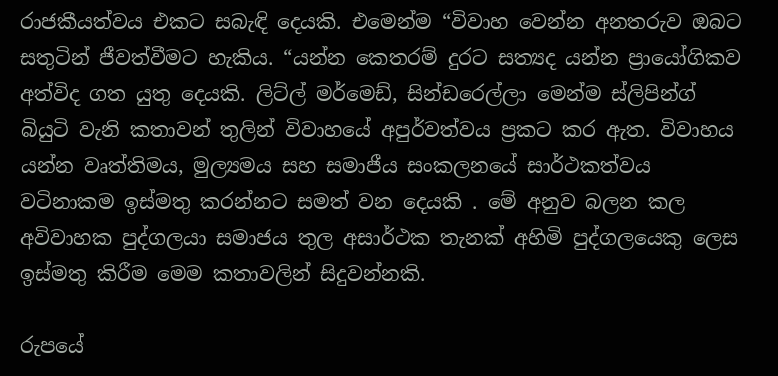රාජකීයත්වය එකට සබැඳි දෙයකි. එමෙන්ම “විවාහ වෙන්න අනතරුව ඔබට සතුටින් ජීවත්වීමට හැකිය. “යන්න කෙතරම් දුරට සත්‍යද යන්න ප්‍රායෝගිකව අත්විද ගත යුතු දෙයකි. ලිට්ල් මර්මෙඩ්, සින්ඩරෙල්ලා මෙන්ම ස්ලිපින්ග් බියුටි වැනි කතාවන් තුලින් විවාහයේ අපුර්වත්වය ප්‍රකට කර ඇත. විවාහය යන්න වෘත්තිමය, මුල්‍යමය සහ සමාජීය සංකලනයේ සාර්ථකත්වය වටිනාකම ඉස්මතු කරන්නට සමත් වන දෙයකි . මේ අනුව බලන කල අවිවාහක පුද්ගලයා සමාජය තුල අසාර්ථක තැනක් අහිමි පුද්ගලයෙකු ලෙස ඉස්මතු කිරීම මෙම කතාවලින් සිදුවන්නකි.

රුපයේ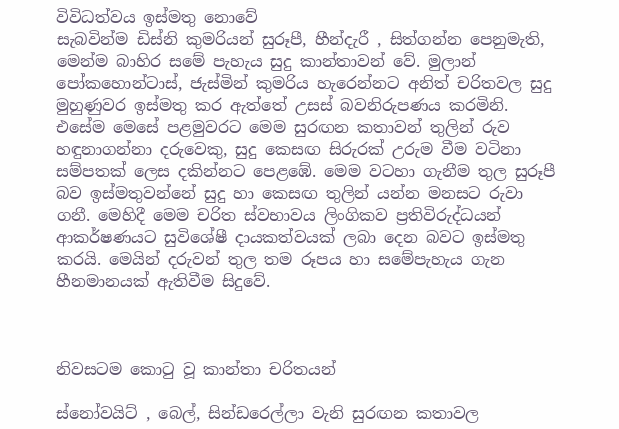විවිධත්වය ඉස්මතු නොවේ
සැබවින්ම ඩිස්නි කුමරියන් සුරූපී, හීන්දැරී , සිත්ගන්න පෙනුමැති, මෙන්ම බාහිර සමේ පැහැය සුදු කාන්තාවන් වේ. මුලාන් පෝකහොන්ටාස්, ජැස්මින් කුමරිය හැරෙන්නට අනිත් චරිතවල සුදු මුහුණුවර ඉස්මතු කර ඇත්තේ උසස් බවනිරුපණය කරමිනි. එසේම මෙසේ පළමුවරට මෙම සුරඟන කතාවන් තුලින් රුව හඳුනාගන්නා දරුවෙකු, සුදු කෙසඟ සිරුරක් උරුම වීම වටිනා සම්පතක් ලෙස දකින්නට පෙළඹේ. මෙම වටහා ගැනීම තුල සුරූපී බව ඉස්මතුවන්නේ සුදු හා කෙසඟ තුලින් යන්න මනසට රුවා ගනී. මෙහිදී මෙම චරිත ස්වභාවය ලිංගිකව ප්‍රතිවිරුද්ධයන් ආකර්ෂණයට සුවිශේෂී දායකත්වයක් ලබා දෙන බවට ඉස්මතු කරයි. මෙයින් දරුවන් තුල තම රූපය හා සමේපැහැය ගැන හීනමානයක් ඇතිවීම සිදුවේ.



නිවසටම කොටු වූ කාන්තා චරිතයන්

ස්නෝවයිට් , බෙල්, සින්ඩරෙල්ලා වැනි සුරඟන කතාවල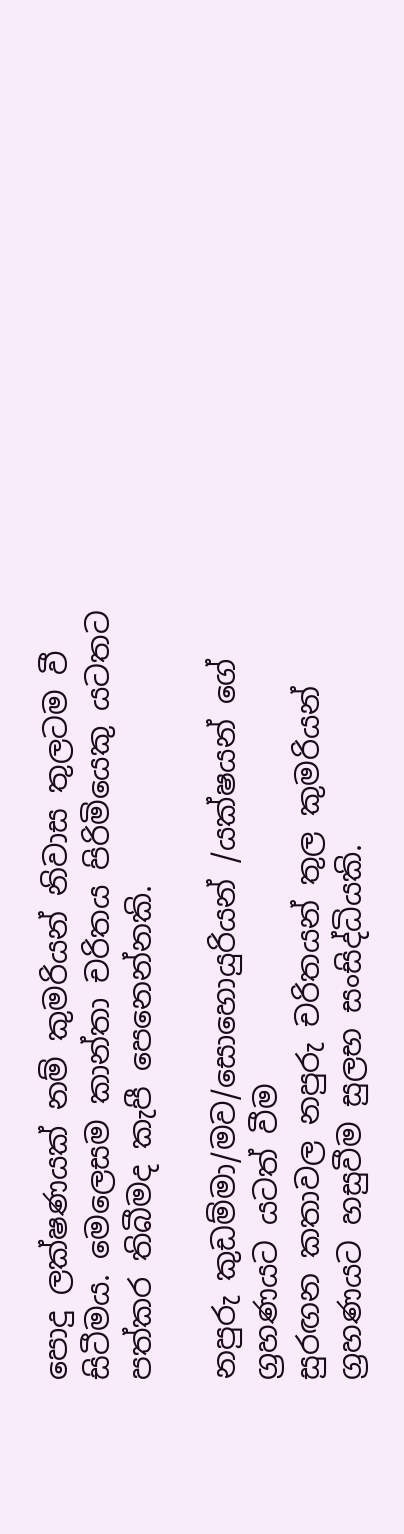පොදු ලක්ෂණයක් නම් කුමරියන් නිවාස තුලටම වී සිටීමය. මෙලෙසම කාන්තා චරිතය පිරිමියෙකු යටතට පත්කර තිබීමද කැපී පෙනෙන්නකි.

නපුරු කුඩම්මා/මව/සොහොයුරියන් /යක්ෂයන් ගේ ග්‍රහණයට යටත් වීම
සුරඟන කතාවල නපුරු චරිතයන් තුල කුමරියන් ග්‍රහණයට හසුවීම සුලභ සංසිද්ධියකි.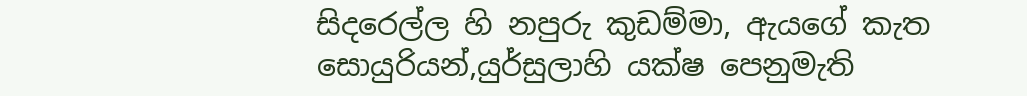සිදරෙල්ල හි නපුරු කුඩම්මා, ඇයගේ කැත සොයුරියන්,යුර්සුලාහි යක්ෂ පෙනුමැති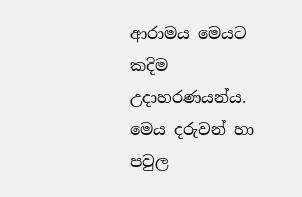ආරාමය මෙයට කදිම උදාහරණයන්ය. මෙය දරුවන් හා පවුල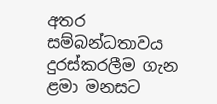අතර සම්බන්ධතාවය දුරස්කරලීම ගැන ළමා මනසට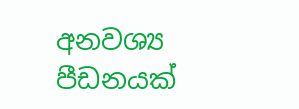අනවශ්‍ය පීඩනයක්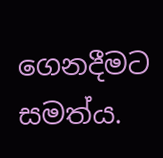ගෙනදීමට සමත්ය.